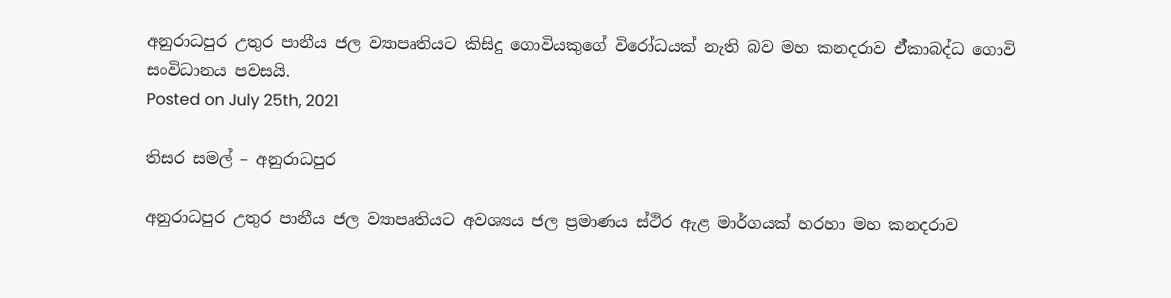අනුරාධපුර උතුර පානීය ජල ව්‍යාපෘතියට කිසිදු ගොවියකුගේ විරෝධයක් නැති බව මහ කනදරාව ඒ්කාබද්ධ ගොවි සංවිධානය පවසයි.
Posted on July 25th, 2021

තිසර සමල් – අනුරාධපුර

අනුරාධපුර උතුර පානීය ජල ව්‍යාපෘතියට අවශ්‍යය ජල ප්‍රමාණය ස්ථිර ඇළ මාර්ගයක් හරහා මහ කනදරාව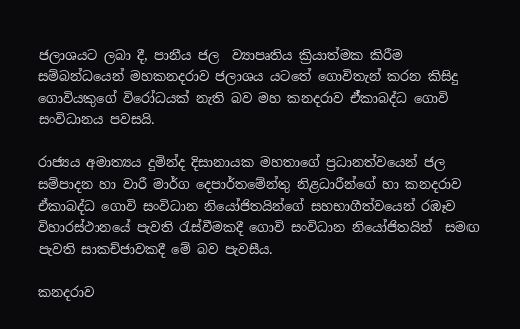ජලාශයට ලබා දී, පානීය ජල  ව්‍යාපෘතිය ක්‍රියාත්මක කිරීම සම්බන්ධයෙන් මහකනදරාව ජලාශය යටතේ ගොවිතැන් කරන කිසිදු ගොවියකුගේ විරෝධයක් නැති බව මහ කනදරාව ඒ්කාබද්ධ ගොවි සංවිධානය පවසයි.

රාජ්‍යය අමාත්‍යය දුමින්ද දිසානායක මහතාගේ ප්‍රධානත්වයෙන් ජල සම්පාදන හා වාරී මාර්ග දෙපාර්තමේන්තු නිළධාරීන්ගේ හා කනදරාව ඒකාබද්ධ ගොවි සංවිධාන නියෝජිතයින්ගේ සහභාගීත්වයෙන් රඹෑව විහාරස්ථානයේ පැවති රැස්වීමකදී ගොවි සංවිධාන නියෝජිතයින්  සමඟ පැවති සාකච්ජාවකදී මේ බව පැවසීය.

කනදරාව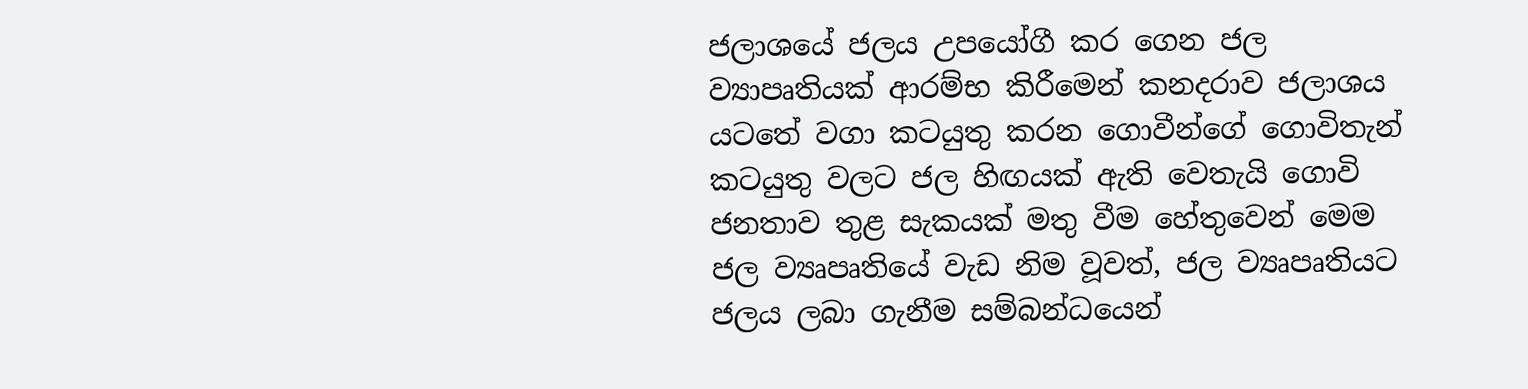ජලාශයේ ජලය උපයෝගී කර ගෙන ජල ව්‍යාපෘතියක් ආරම්භ කිරීමෙන් කනදරාව ජලාශය යටතේ වගා කටයුතු කරන ගොවීන්ගේ ගොවිතැන් කටයුතු වලට ජල හිඟයක් ඇති වෙතැයි ගොවි ජනතාව තුළ සැකයක් මතු වීම හේතුවෙන් මෙම ජල ව්‍යෘපෘතියේ වැඩ නිම වූවත්, ජල ව්‍යෘපෘතියට ජලය ලබා ගැනීම සම්බන්ධයෙන්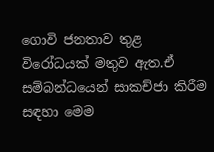ගොවි ජනතාව තුළ විරෝධයක් මතුව ඇත.ඒ සම්බන්ධයෙන් සාකච්ජා කිරීම සඳහා මෙම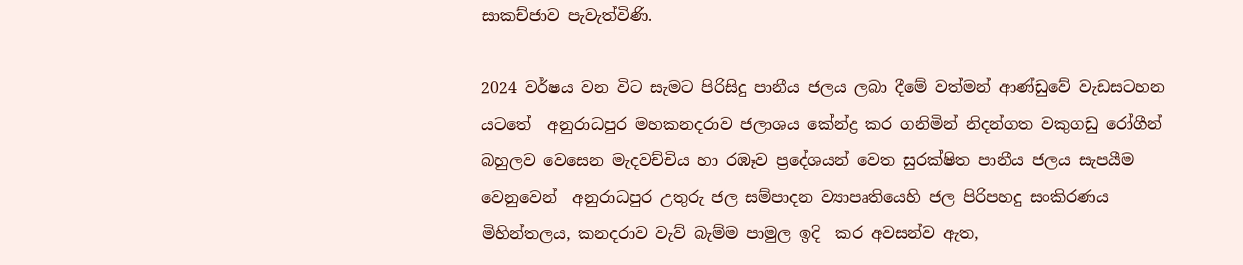සාකච්ජාව පැවැත්විණි.

2024 වර්ෂය වන විට සැමට පිරිසිදු පානීය ජලය ලබා දීමේ වත්මන් ආණ්ඩුවේ වැඩසටහන යටතේ  අනුරාධපුර මහකනදරාව ජලාශය කේන්ද්‍ර කර ගනිමින් නිදන්ගත වකුගඩු රෝගීන් බහුලව වෙසෙන මැදවච්චිය හා රඹෑව ප්‍රදේශයන් වෙත සුරක්ෂිත පානීය ජලය සැපයීම වෙනුවෙන්  අනුරාධපුර උතුරු ජල සම්පාදන ව්‍යාපෘතියෙහි ජල පිරිපහදු සංකිරණය මිහින්තලය, කනදරාව වැව් බැම්ම පාමුල ඉදි  කර අවසන්ව ඇත,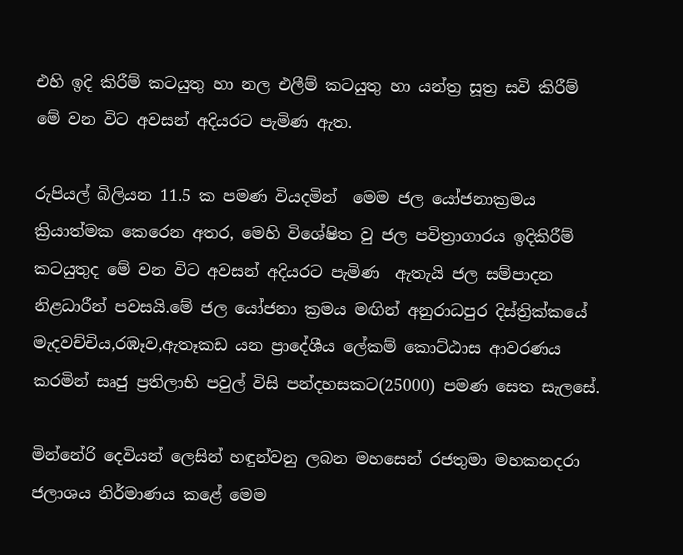එහි ඉදි කිරීම් කටයුතු හා නල එලීම් කටයුතු හා යන්ත්‍ර සූත්‍ර සවි කිරීම් මේ වන විට අවසන් අදියරට පැමිණ ඇත.

රුපියල් බිලියන 11.5 ක පමණ වියදමින්  මෙම ජල යෝජනාක්‍රමය ක්‍රියාත්මක කෙරෙන අතර, මෙහි විශේෂිත වු ජල පවිත්‍රාගාරය ඉදිකිරීම් කටයුතුද මේ වන විට අවසන් අදියරට පැමිණ  ඇතැයි ජල සම්පාදන නිළධාරීන් පවසයි.මේ ජල යෝජනා ක්‍රමය මඟින් අනුරාධපුර දිස්ත්‍රික්කයේ මැදවච්චිය,රඹෑව,ඇතෑකඩ යන ප්‍රාදේශීය ලේකම් කොට්ඨාස ආවරණය කරමින් සෘජු ප්‍රතිලාභි පවුල් විසි පන්දහසකට(25000) පමණ සෙත සැලසේ.

මින්නේරි දෙවියන් ලෙසින් හඳුන්වනු ලබන මහසෙන් රජතුමා මහකනදරා ජලාශය නිර්මාණය කළේ මෙම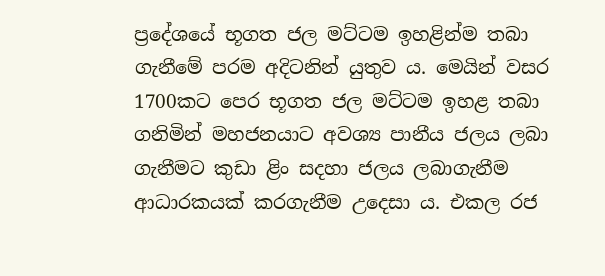ප්‍රදේශයේ භූගත ජල මට්ටම ඉහළින්ම තබා ගැනීමේ පරම අදිටනින් යුතුව ය. මෙයින් වසර 1700කට පෙර භූගත ජල මට්ටම ඉහළ තබා ගනිමින් මහජනයාට අවශ්‍ය පානීය ජලය ලබා ගැනීමට කුඩා ළිං සදහා ජලය ලබාගැනීම ආධාරකයක් කරගැනීම උදෙසා ය. එකල රජ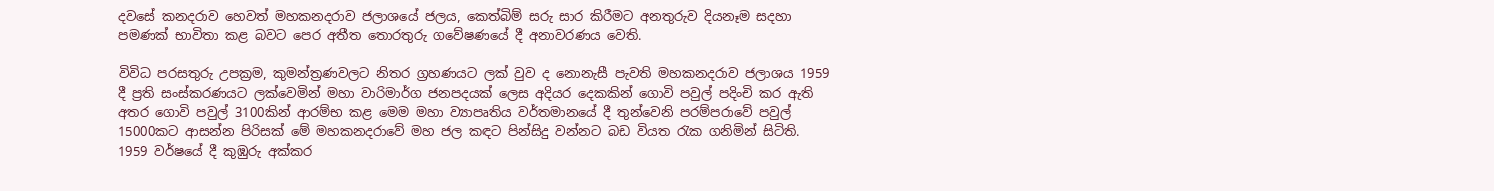දවසේ කනදරාව හෙවත් මහකනදරාව ජලාශයේ ජලය, කෙත්බිම් සරු සාර කිරීමට අනතුරුව දියනෑම සදහා පමණක් භාවිතා කළ බවට පෙර අතීත තොරතුරු ගවේෂණයේ දී අනාවරණය වෙති.

විවිධ ‍පරසතුරු උපක්‍රම, කුමන්ත්‍රණවලට නිතර ග්‍රහණයට ලක් වුව ද නොනැසී පැවති මහකනදරාව ජලාශය 1959 දී ප්‍රති සංස්කරණයට ලක්වෙමින් මහා වාරිමාර්ග ජනපදයක් ලෙස අදියර දෙකකින් ගොවි පවුල් පදිංචි කර ඇති අතර ගොවි පවුල් 3100කින් ආරම්භ කළ මෙම මහා ව්‍යාපෘතිය වර්තමානයේ දී තුන්වෙනි පරම්පරාවේ පවුල් 15000කට ආසන්න පිරිසක් මේ මහකනදරාවේ මහ ජල කඳට පින්සිදු වන්නට බඩ වියත රැක ගනිමින් සිටිති. 1959 වර්ෂයේ දී කුඹුරු අක්කර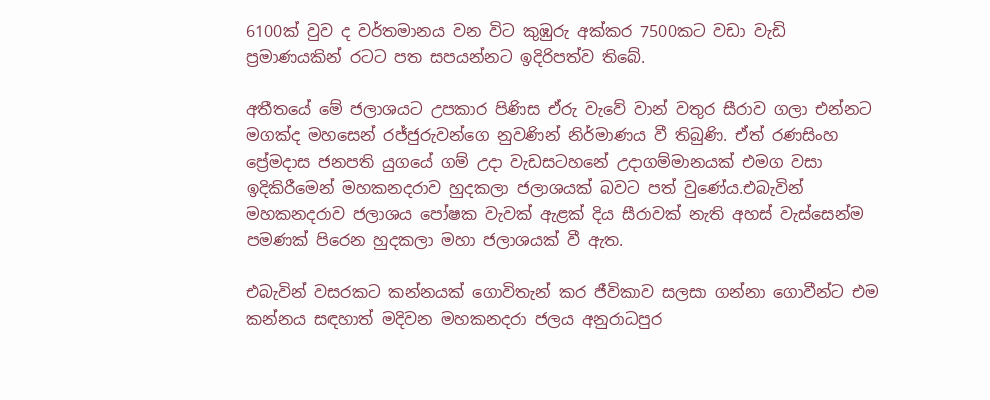6100ක් වුව ද වර්තමානය වන විට කුඹුරු අක්කර 7500කට වඩා වැඩි ප්‍රමාණයකින් රටට පත සපයන්නට ඉදිරිපත්ව තිබේ.

අතීතයේ මේ ජලාශයට උපකාර පිණිස ඒරු වැවේ වාන් වතුර සීරාව ගලා එන්නට මගක්ද මහසෙන් රජ්ජුරුවන්ගෙ නුවණින් නිර්මාණය වී තිබුණි. ඒත් රණසිංහ ප්‍රේමදාස ජනපති යුගයේ ගම් උදා වැඩසටහනේ උදාගම්මානයක් එමග වසා ඉදිකිරීමෙන් මහකනදරාව හුදකලා ජලාශයක් බවට පත් වුණේය.එබැවින් මහකනදරාව ජලාශය පෝෂක වැවක් ඇළක් දිය සීරාවක් නැති අහස් වැස්සෙන්ම පමණක් පිරෙන හුදකලා මහා ජලාශයක් වී ඇත.

එබැවින් වසරකට කන්නයක් ගොවිතැන් කර ජීවිකාව සලසා ගන්නා ගොවීන්ට එම කන්නය සඳහාත් මදිවන මහකනදරා ජලය අනුරාධපුර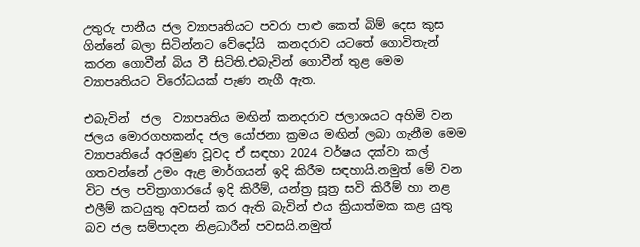උතුරු පානීය ජල ව්‍යාපෘතියට පවරා පාළු කෙත් බිම් දෙස කුස ගින්නේ බලා සිටින්නට වේදෝයි  කනදරාව යටතේ ගොවිතැන් කරන ගොවීන් බිය වී සිටිති.එබැවින් ගොවීන් තුළ මෙම ව්‍යාපෘතියට විරෝධයක් පැණ නැගී ඇත.

එබැවින්  ජල  ව්‍යාපෘතිය මඟින් කනදරාව ජලාශයට අහිමි වන ජලය මොරගහකන්ද ජල යෝජනා ක්‍රමය මඟින් ලබා ගැනීම මෙම ව්‍යාපෘතියේ අරමුණ වූවද ඒ සඳහා 2024 වර්ෂය දක්වා කල් ගතවන්නේ උමං ඇළ මාර්ගයන් ඉදි කිරීම සඳහායි.නමුත් මේ වන විට ජල පවිත්‍රාගාරයේ ඉදි කිරීම්, යන්ත්‍ර සූත්‍ර සවි කිරීම් හා නළ එලීම් කටයුතු අවසන් කර ඇති බැවින් එය ක්‍රියාත්මක කළ යුතු බව ජල සම්පාදන නිළධාරීන් පවසයි.නමුත්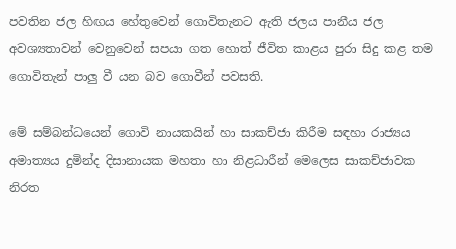පවතින ජල හිඟය හේතුවෙන් ගොවිතැනට ඇති ජලය පානීය ජල අවශ්‍යතාවන් වෙනුවෙන් සපයා ගත හොත් ජීවිත කාළය පුරා සිදු කළ තම ගොවිතැන් පාලු වී යන බව ගොවීන් පවසති.

මේ සම්බන්ධයෙන් ගොවි නායකයින් හා සාකච්ජා කිරීම සඳහා රාජ්‍යය අමාත්‍යය දුමින්ද දිසානායක මහතා හා නිළධාරීන් මෙලෙස සාකච්ජාවක නිරත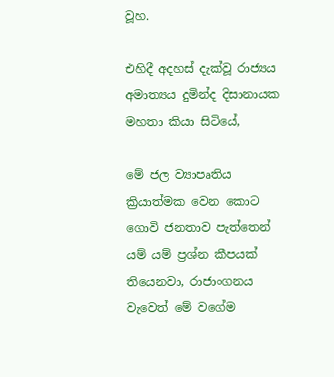වූහ.

එහිදී අදහස් දැක්වූ රාජ්‍යය අමාත්‍යය දුමින්ද දිසානායක මහතා කියා සිටියේ,

මේ ජල ව්‍යාපෘතිය ක්‍රියාත්මක වෙන කොට ගොවි ජනතාව පැත්තෙන් යම් යම් ප්‍රශ්න කීපයක් තියෙනවා, රාජාංගනය වැවෙත් මේ වගේම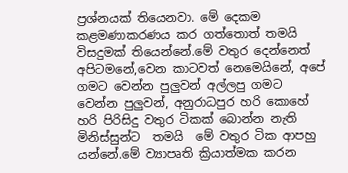ප්‍රශ්නයක් තියෙනවා. මේ දෙකම කළමණාකරණය කර ගත්තොත් තමයි විසදුමක් තියෙන්නේ.මේ වතුර දෙන්නෙත් අපිටමනේ,වෙන කාටවත් නෙමෙයිනේ, අපේ ගමට වෙන්න පුලුවන් අල්ලපු ගමට වෙන්න පුලුවන්, අනුරාධපුර හරි කොහේ හරි පිරිසිදු වතුර ටිකක් බොන්න නැති මිනිස්සුන්ට  තමයි  මේ වතුර ටික ආපහු යන්නේ.මේ ව්‍යාපෘති ක්‍රියාත්මක කරන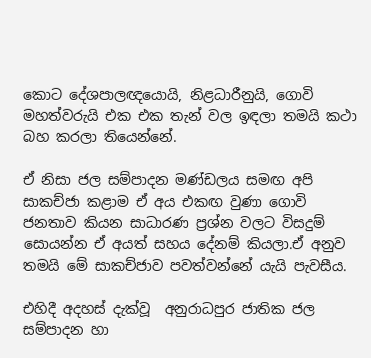කොට දේශපාලඥයොයි, නිළධාරීනුයි, ගොවි මහත්වරුයි එක එක තැන් වල ඉඳලා තමයි කථා බහ කරලා තියෙන්නේ.

ඒ නිසා ජල සම්පාදන මණ්ඩලය සමඟ අපි සාකච්ජා කළාම ඒ අය එකඟ වුණා ගොවි ජනතාව කියන සාධාරණ ප්‍රශ්න වලට විසදුම් සොයන්න ඒ අයත් සහය දේනම් කියලා.ඒ අනුව තමයි මේ සාකච්ජාව පවත්වන්නේ යැයි පැවසීය.

එහිදී අදහස් දැක්වූ  අනුරාධපුර ජාතික ජල සම්පාදන හා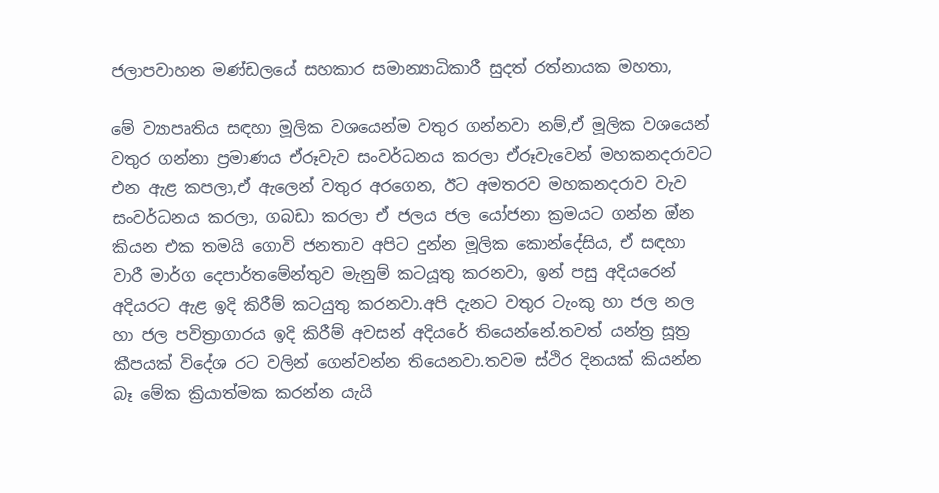ජලාපවාහන මණ්ඩලයේ සහකාර සමාන්‍යාධිකාරී සුදත් රත්නායක මහතා,

මේ ව්‍යාපෘතිය සඳහා මූලික වශයෙන්ම වතුර ගන්නවා නම්,ඒ මූලික වශයෙන් වතුර ගන්නා ප්‍රමාණය ඒරූවැව සංවර්ධනය කරලා ඒරූවැවෙන් මහකනදරාවට එන ඇළ කපලා,ඒ ඇලෙන් වතුර අරගෙන, ඊට අමතරව මහකනදරාව වැව සංවර්ධනය කරලා, ගබඩා කරලා ඒ ජලය ජල යෝජනා ක්‍රමයට ගන්න ඔ්න කියන එක තමයි ගොවි ජනතාව අපිට දුන්න මූලික කොන්දේසිය, ඒ සඳහා වාරී මාර්ග දෙපාර්තමේන්තුව මැනුම් කටයූතු කරනවා, ඉන් පසු අදියරෙන් අදියරට ඇළ ඉදි කිරීම් කටයුතු කරනවා.අපි දැනට වතුර ටැංකු හා ජල නල හා ජල පවිත්‍රාගාරය ඉදි කිරීම් අවසන් අදියරේ තියෙන්නේ.තවත් යන්ත්‍ර සූත්‍ර කීපයක් විදේශ රට වලින් ගෙන්වන්න තියෙනවා.තවම ස්ථිර දිනයක් කියන්න බෑ මේක ක්‍රියාත්මක කරන්න යැයි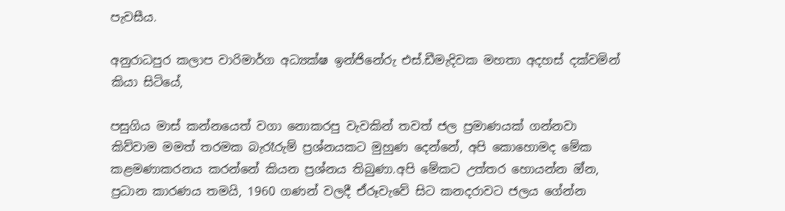පැවසීය.

අනුරාධපුර කලාප වාරිමාර්ග අධ්‍යක්ෂ ඉන්ජිනේරු එස්.ඩීමැදිවක මහතා අදහස් දක්වමින් කියා සිටියේ,

පසුගිය මාස් කන්නයෙත් වගා නොකරපු වැවකින් තවත් ජල ප්‍රමාණයක් ගන්නවා කිව්වාම මමත් තරමක බැරෑරුම් ප්‍රශ්නයකට මුහුණ දෙන්නේ, අපි කොහොමද මේක කළමණාකරනය කරන්නේ කියන ප්‍රශ්නය තිබුණා.අපි මේකට උත්තර හොයන්න ඔ්න, ප්‍රධාන කාරණය තමයි, 1960 ගණන් වලදී ඒරූවැවේ සිට කනදරාවට ජලය ගේන්න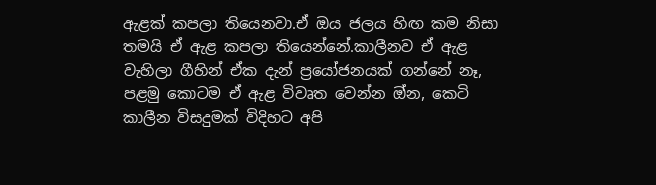ඇළක් කපලා තියෙනවා.ඒ ඔය ජලය හිඟ කම නිසා තමයි ඒ ඇළ කපලා තියෙන්නේ.කාලීනව ඒ ඇළ වැහිලා ගීහින් ඒක දැන් ප්‍රයෝජනයක් ගන්නේ නෑ, පළමු කොටම ඒ ඇළ විවෘත වෙන්න ඔ්න, කෙටි කාලීන විසදුමක් විදිහට අපි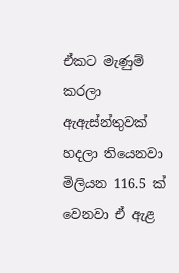ඒකට මැණුම් කරලා ඇඇස්න්තුවක් හදලා තියෙනවා මිලියන 116.5 ක් වෙනවා ඒ ඇළ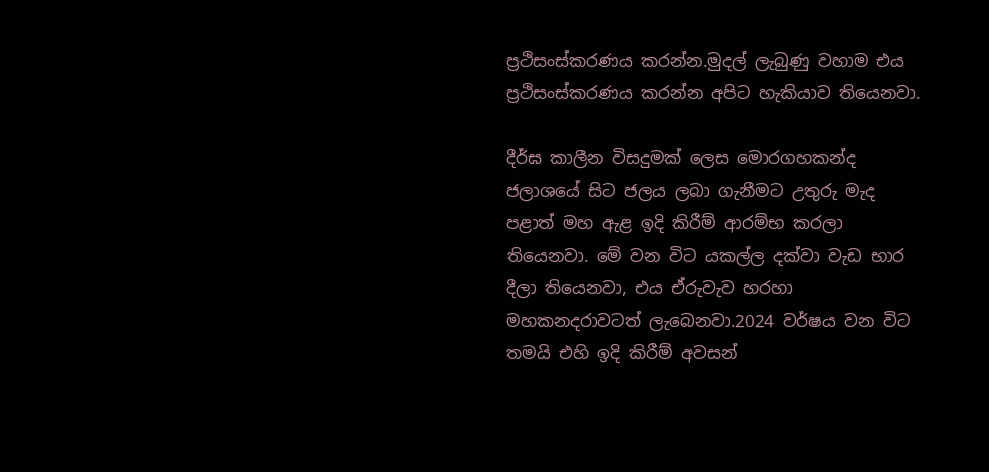ප්‍රථිසංස්කරණය කරන්න.මුදල් ලැබුණු වහාම එය ප්‍රථිසංස්කරණය කරන්න අපිට හැකියාව තියෙනවා.

දීර්ඝ කාලීන විසදුමක් ලෙස මොරගහකන්ද ජලාශයේ සිට ජලය ලබා ගැනීමට උතුරු මැද පළාත් මහ ඇළ ඉදි කිරීම් ආරම්භ කරලා තියෙනවා. මේ වන විට යකල්ල දක්වා වැඩ භාර දීලා තියෙනවා, එය ඒරුවැව හරහා මහකනදරාවටත් ලැබෙනවා.2024 වර්ෂය වන විට තමයි එහි ඉදි කිරීම් අවසන්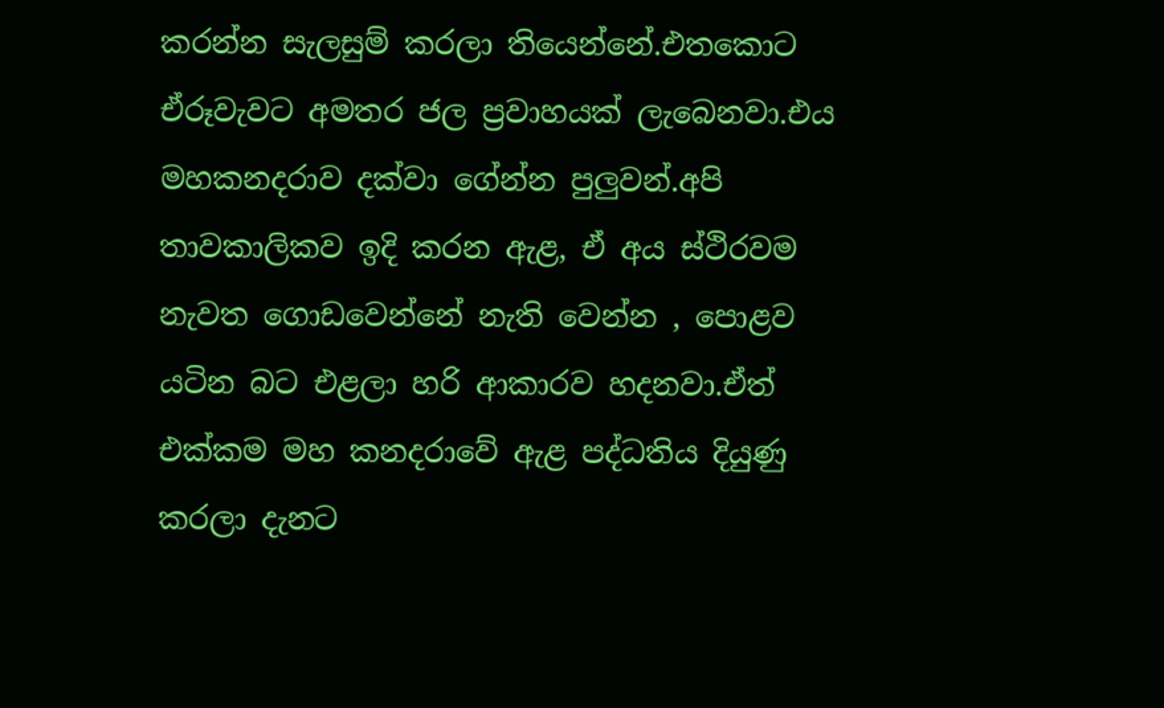කරන්න සැලසුම් කරලා තියෙන්නේ.එතකොට ඒරූවැවට අමතර ජල ප්‍රවාහයක් ලැබෙනවා.එය මහකනදරාව දක්වා ගේන්න පුලුවන්.අපි තාවකාලිකව ඉදි කරන ඇළ, ඒ අය ස්ථිරවම නැවත ගොඩවෙන්නේ නැති වෙන්න , පොළව යටින බට එළලා හරි ආකාරව හදනවා.ඒත් එක්කම මහ කනදරාවේ ඇළ පද්ධතිය දියුණු කරලා දැනට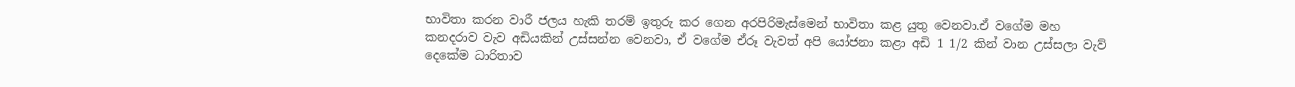භාවිතා කරන වාරී ජලය හැකි තරම් ඉතුරු කර ගෙන අරපිරිමැස්මෙන් භාවිතා කළ යුතු වෙනවා.ඒ වගේම මහ කනදරාව වැව අඩියකින් උස්සන්න වෙනවා, ඒ වගේම ඒරූ වැවත් අපි යෝජනා කළා අඩි 1 1/2 කින් වාන උස්සලා වැව් දෙකේම ධාරිතාව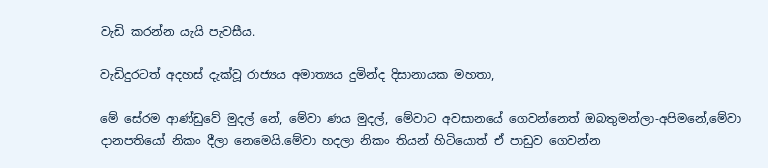වැඩි කරන්න යැයි පැවසීය.

වැඩිදුරටත් අදහස් දැක්වූ රාජ්‍යය අමාත්‍යය දුමින්ද දිසානායක මහතා,

මේ සේරම ආණ්ඩුවේ මුදල් නේ, මේවා ණය මුදල්, මේවාට අවසානයේ ගෙවන්නෙත් ඔබතුමන්ලා-අපිමනේ,මේවා දානපතියෝ නිකං දීලා නෙමෙයි.මේවා හදලා නිකං තියන් හිටියොත් ඒ පාඩුව ගෙවන්න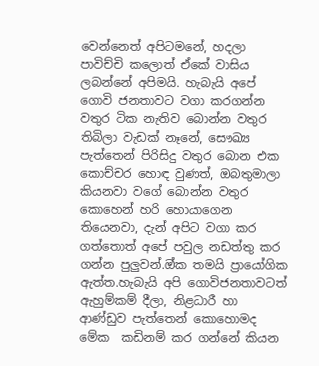වෙන්නෙත් අපිටමනේ, හදලා පාවිච්චි කලොත් ඒකේ වාසිය ලබන්නේ අපිමයි. හැබැයි අපේ ගොවි ජනතාවට වගා කරගන්න වතුර ටික නැතිව බොන්න වතුර තිබිලා වැඩක් නෑනේ, සෞඛ්‍ය පැත්තෙන් පිරිසිදු වතුර බොන එක කොච්චර හොඳ වුණත්, ඔබතුමාලා කියනවා වගේ ‌බොන්න වතුර කොහෙන් හරි හොයාගෙන තියෙනවා, දැන් අපිට වගා කර ගත්තොත් අපේ පවුල නඩත්තු කර ගන්න ‌පුලුවන්.ඔ්ක තමයි ප්‍රායෝගික ඇත්ත.හැබැයි අපි ගොවිජනතාවටත් ඇහුම්කම් දීලා, නිළධාරී හා ආණ්ඩුව පැත්තෙන් කොහොමද මේක  කඩිනම් කර ගන්නේ කියන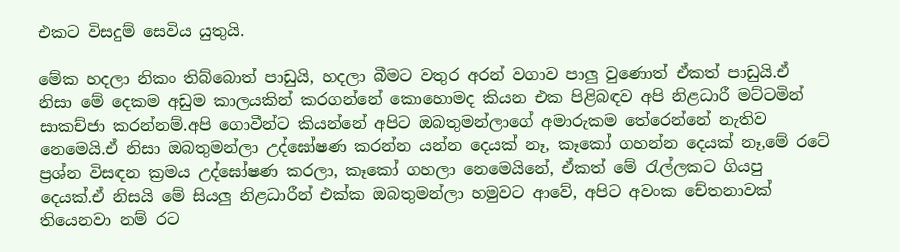එකට විසදුම් සෙවිය යුතුයි.

මේක හදලා නිකං තිබ්බොත් පාඩුයි, හදලා බීමට වතුර අරන් වගාව පාලු වුණොත් ඒකත් පාඩුයි.ඒ නිසා මේ දෙකම අඩුම කාලයකින් කරගන්නේ කොහොමද කියන එක පිළිබඳව අපි නිළධාරී මට්ටමින් සාකච්ජා කරන්නම්.අපි ගොවීන්ට කියන්නේ අපිට ඔබතුමන්ලාගේ අමාරුකම තේරෙන්නේ නැතිව නෙමෙයි.ඒ නිසා ඔබතුමන්ලා උද්ඝෝෂණ කරන්න යන්න දෙයක් නෑ, කෑකෝ ගහන්න දෙයක් නෑ,මේ රටේ ප්‍රශ්න විසඳන ක්‍රමය උද්ඝෝෂණ කරලා, කෑකෝ ගහලා නෙමෙයිනේ, ඒකත් මේ රැල්ලකට ගියපු දෙයක්.ඒ නිසයි මේ සියලු නිළධාරීන් එක්ක ඔබතුමන්ලා හමුවට ආවේ, අපිට අවංක චේතනාවක් තියෙනවා නම් රට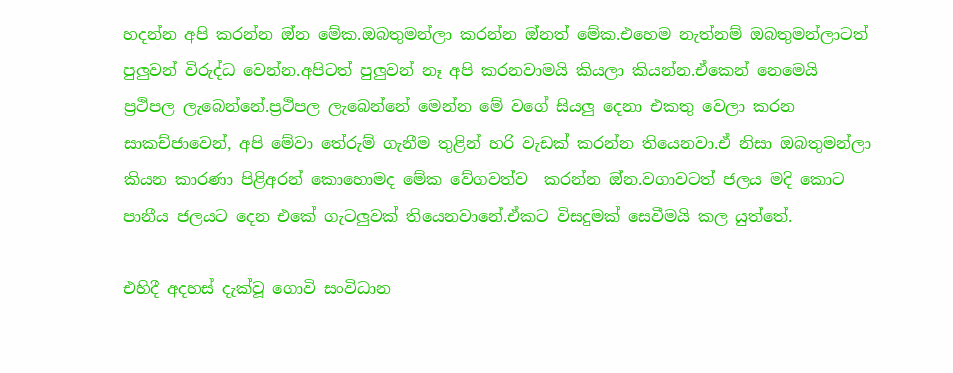හදන්න අපි කරන්න ඔ්න මේක.ඔබතුමන්ලා කරන්න ඔ්නත් මේක.එහෙම නැත්නම් ඔබතුමන්ලාටත් පුලුවන් විරුද්ධ වෙන්න.අපිටත් පුලුවන් නෑ අපි කරනවාමයි කියලා කියන්න.ඒකෙන් නෙමෙයි ප්‍රථිපල ලැබෙන්නේ.ප්‍රථිපල ලැබෙන්නේ මෙන්න මේ වගේ සියලු දෙනා එකතු වෙලා කරන සාකච්ජාවෙන්, අපි මේවා තේරුම් ගැනීම තුළින් හරි වැඩක් කරන්න තියෙනවා.ඒ නිසා ඔබතුමන්ලා කියන කාරණා පිළිඅරන් කොහොමද මේක වේගවත්ව  කරන්න ඔ්න.වගාවටත් ජලය මදි කොට පානීය ජලයට දෙන එකේ ගැටලුවක් තියෙනවානේ.ඒකට විසදුමක් සෙවීමයි කල යුත්තේ.

එහිදී අදහස් දැක්වූ ගොවි සංවිධාන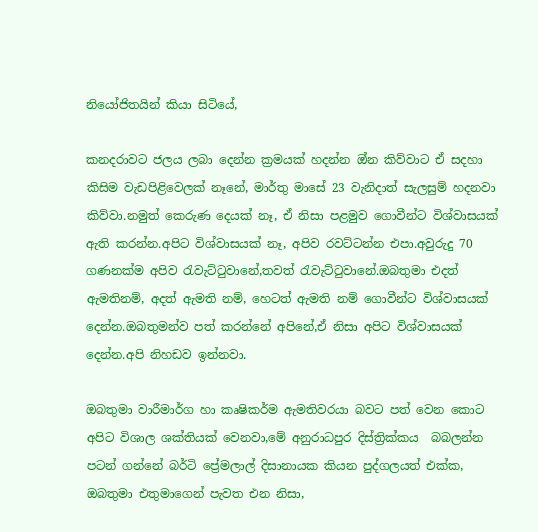නියෝජිතයින් කියා සිටියේ,

කනදරාවට ජලය ලබා දෙන්න ක්‍රමයක් හදන්න ඔ්න කිව්වාට ඒ සදහා කිසිම වැඩපිළිවෙලක් නෑනේ, මාර්තු මාසේ 23 වැනිදාත් සැලසුම් හදනවා කිව්වා.නමුත් කෙරුණ දෙයක් නෑ, ඒ නිසා පළමුව ගොවීන්ට විශ්වාසයක් ඇති කරන්න.අපිට විශ්වාසයක් නෑ, අපිව රවට්ටන්න එපා.අවුරුදු 70 ගණනක්ම අපිව රැවැට්ටුවානේ,තවත් රැවැට්ටුවානේ.ඔබතුමා එදත් ඇමතිනම්, අදත් ඇමති නම්, හෙටත් ඇමති නම් ගොවීන්ට විශ්වාසයක් දෙන්න.ඔබතුමන්ව පත් කරන්නේ අපිනේ,ඒ නිසා අපිට විශ්වාසයක් දෙන්න.අපි නිහඩව ඉන්නවා.

ඔබතුමා වාරීමාර්ග හා කෘෂිකර්ම ඇමතිවරයා බවට පත් වෙන කොට අපිට විශාල ශක්තියක් වෙනවා,මේ අනුරාධපුර දිස්ත්‍රික්කය  බබලන්න පටන් ගන්නේ බර්ටි ප්‍රේමලාල් දිසානායක කියන පුද්ගලයත් එක්ක, ඔබතුමා එතුමාගෙන් පැවත එන නිසා,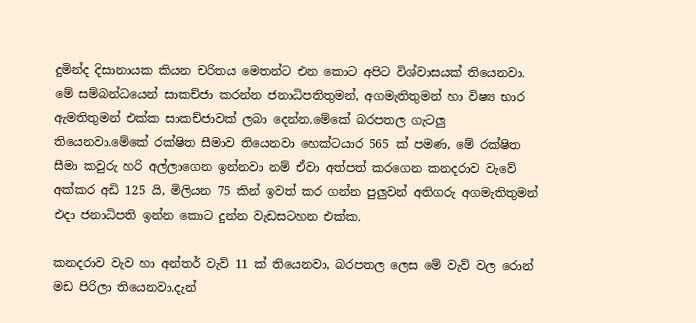දුමින්ද දිසානායක කියන චරිතය මෙතන්ට එන කොට අපිට විශ්වාසයක් තියෙනවා. මේ සම්බන්ධයෙන් සාකච්ජා කරන්න ජනාධිපතිතුමන්, අගමැතිතුමන් හා විෂ්‍ය භාර ඇමතිතුමන් එක්ක සාකච්ජාවක් ලබා ‌දෙන්න.මේකේ බරපතල ගැටලු තියෙනවා.මේකේ රක්ෂිත සීමාව තියෙනවා හෙක්ටයාර 565 ක් පමණ, මේ රක්ෂිත සීමා කවුරු හරි අල්ලාගෙන ඉන්නවා නම් ඒවා අත්පත් කරගෙන කනදරාව වැවේ අක්කර අඩි 125 යි, මිලියන 75 කින් ඉවත් කර ගන්න පුලුවන් අතිගරු අගමැතිතුමන් එදා ජනාධිපති ඉන්න කොට දුන්න වැඩසටහන එක්ක.

කනදරාව වැව හා අන්තර් වැව් 11 ක් තියෙනවා, බරපතල ලෙස මේ වැව් වල රොන් මඩ පිරිලා තියෙනවා.දැන්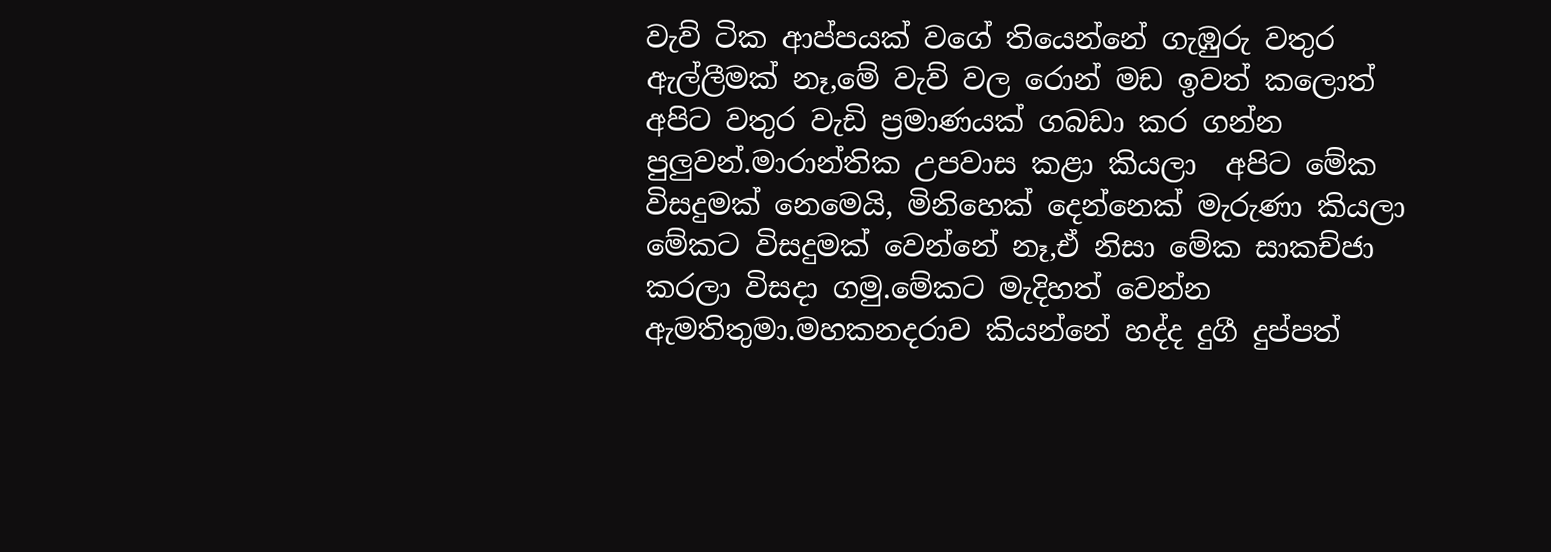වැව් ටික ආප්පයක් වගේ තියෙන්නේ ගැඹුරු වතුර ඇල්ලීමක් නෑ,මේ වැව් වල රොන් මඩ ඉවත් කලොත් අපිට වතුර වැඩි ප්‍රමාණයක් ගබඩා කර ගන්න පුලුවන්.මාරාන්තික උපවාස කළා කියලා  අපිට මේක විසදුමක් නෙමෙයි, මිනිහෙක් දෙන්නෙක් මැරුණා කියලා මේකට විසදුමක් වෙන්නේ නෑ,ඒ නිසා මේක සාකච්ජා කරලා විසදා ගමු.මේකට මැදිහත් වෙන්න ඇමතිතුමා.මහකනදරාව කියන්නේ හද්ද දුගී දුප්පත්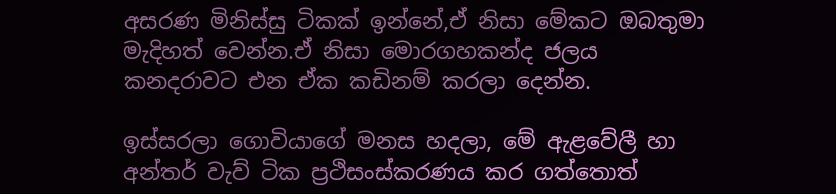අසරණ මිනිස්සු ටිකක් ඉන්නේ,ඒ නිසා මේකට ඔබතුමා මැදිහත් වෙන්න.ඒ නිසා මොරගහකන්ද ජලය කනදරාවට එන ඒක කඩිනම් කරලා දෙන්න.

ඉස්සරලා ගොවියාගේ මනස හදලා, මේ ඇළවේලී හා අන්තර් වැව් ටික ප්‍රථිසංස්කරණය කර ගත්තොත්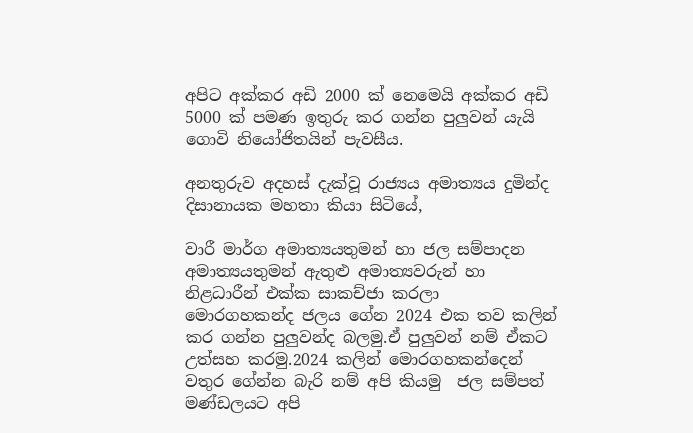අපිට අක්කර අඩි 2000 ක් නෙමෙයි අක්කර අඩි 5000 ක් පමණ ඉතුරු කර ගන්න පුලුවන් යැයි ගොවි නියෝජිතයින් පැවසීය.

අනතුරුව අදහස් දැක්වූ රාජ්‍යය අමාත්‍යය දුමින්ද දිසානායක මහතා කියා සිටියේ,

වාරී මාර්ග අමාත්‍යයතුමන් හා ජල සම්පාදන අමාත්‍යයතුමන් ඇතුළු අමාත්‍යවරුන් හා නිළධාරීන් එක්ක සාකච්ජා කරලා  මොරගහකන්ද ජලය ගේන 2024 එක තව කලින් කර ගන්න පුලුවන්ද බලමු.ඒ පුලුවන් නම් ඒකට උත්සහ කරමු.2024 කලින් මොරගහකන්දෙන් වතුර ගේන්න බැරි නම් අපි කියමු  ජල සම්පත් මණ්ඩලයට අපි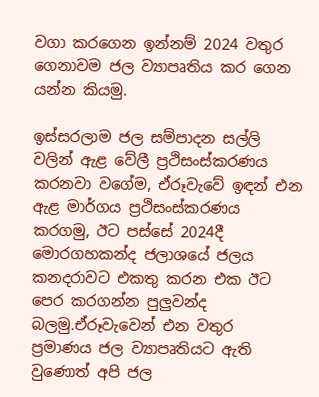වගා කරගෙන ඉන්නම් 2024 වතුර ගෙනාවම ජල ව්‍යාපෘතිය කර ගෙන යන්න කියමු.

ඉස්සරලාම ජල සම්පාදන සල්ලි වලින් ඇළ වේලී ප්‍රථිසංස්කරණය කරනවා වගේම, ඒරූවැවේ ඉඳන් එන ඇළ මාර්ගය ප්‍රථිසංස්කරණය කරගමු, ඊට පස්සේ 2024දී මොරගහකන්ද ජලාශයේ ජලය කනදරාවට එකතු කරන එක ඊට පෙර කරගන්න පුලුවන්ද බලමු.ඒරූවැවෙන් එන වතුර ප්‍රමාණය ජල ව්‍යාපෘතියට ඇති වුණොත් අපි ජල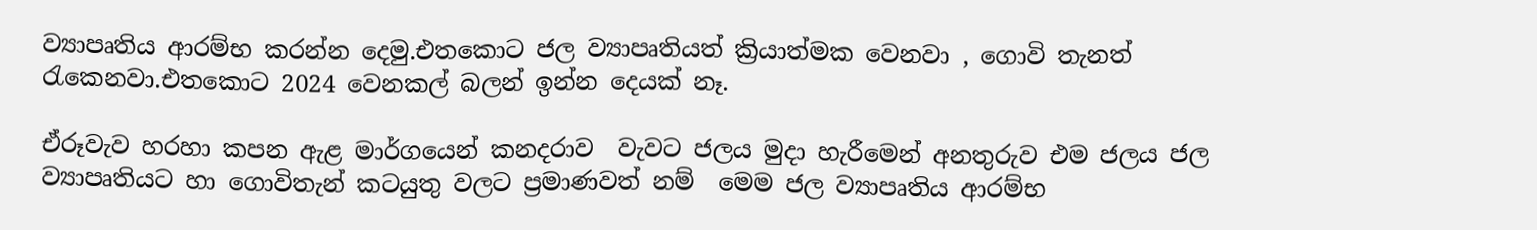ව්‍යාපෘතිය ආරම්භ කරන්න දෙමු.එතකොට ජල ව්‍යාපෘතියත් ක්‍රියාත්මක වෙනවා , ගොවි තැනත් රැකෙනවා.එතකොට 2024 වෙනකල් බලන් ඉන්න දෙයක් නෑ.

ඒරූවැව හරහා කපන ඇළ මාර්ගයෙන් කනදරාව  වැවට ජලය මුදා හැරීමෙන් අනතුරුව එම ජලය ජල ව්‍යාපෘතියට හා ගොවිතැන් කටයුතු වලට ප්‍රමාණවත් නම්  මෙම ජල ව්‍යාපෘතිය ආරම්භ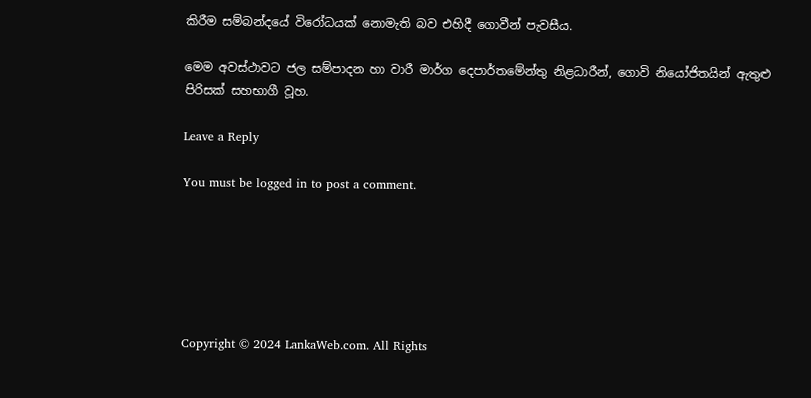කිරීම සම්බන්දයේ විරෝධයක් නොමැති බව එහිදී ගොවීන් පැවසීය.

මෙම අවස්ථාවට ජල සම්පාදන හා වාරී මාර්ග දෙපාර්තමේන්තු නිළධාරීන්, ගොවි නියෝජිතයින් ඇතුළු පිරිසක් සහභාගී වූහ.

Leave a Reply

You must be logged in to post a comment.






Copyright © 2024 LankaWeb.com. All Rights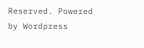Reserved. Powered by Wordpress